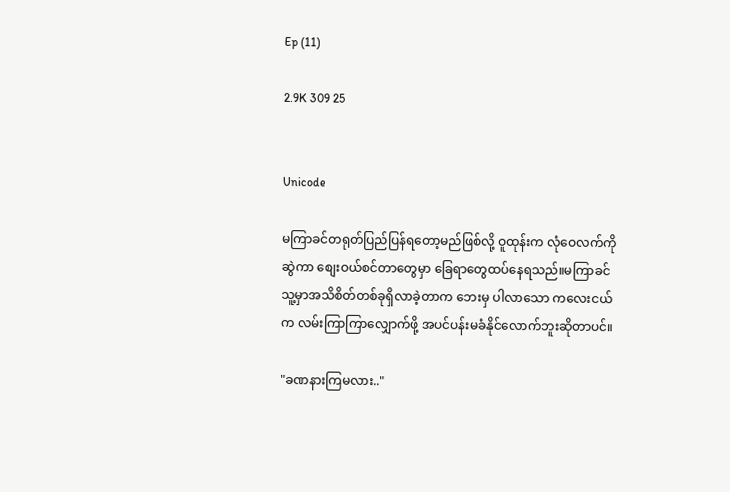Ep (11)

2.9K 309 25


Unicode

မကြာခင်တရုတ်ပြည်ပြန်ရတော့မည်ဖြစ်လို့ ဝူထုန်းက လုံဝေလက်ကိုဆွဲကာ စျေးဝယ်စင်တာတွေမှာ ခြေရာတွေထပ်နေရသည်။မကြာခင်သူ့မှာအသိစိတ်တစ်ခုရှိလာခဲ့တာက ဘေးမှ ပါလာသော ကလေးငယ်က လမ်းကြာကြာလျှောက်ဖို့ အပင်ပန်းမခံနိုင်လောက်ဘူးဆိုတာပင်။

"ခဏနားကြမလား.."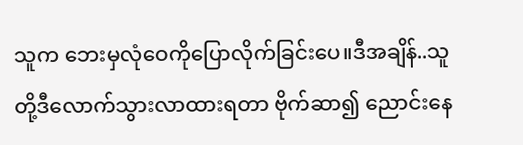သူက ဘေးမှလုံဝေကိုပြောလိုက်ခြင်းပေ။ဒီအချိန်..သူတို့ဒီလောက်သွားလာထားရတာ ဗိုက်ဆာ၍ ညောင်းနေ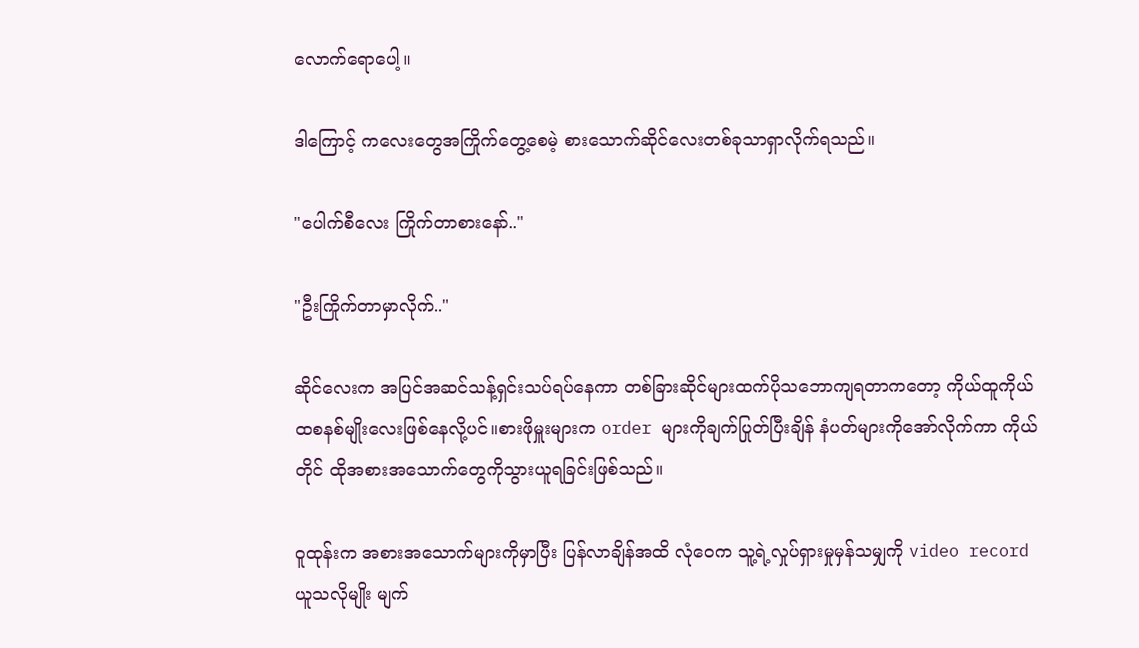လောက်ရောပေါ့။

ဒါကြောင့် ကလေးတွေအကြိုက်တွေ့စေမဲ့ စားသောက်ဆိုင်လေးတစ်ခုသာရှာလိုက်ရသည်။

"ပေါက်စီလေး ကြိုက်တာစားနော်.."

"ဦးကြိုက်တာမှာလိုက်.."

ဆိုင်လေးက အပြင်အဆင်သန့်ရှင်းသပ်ရပ်နေကာ တစ်ခြားဆိုင်များထက်ပိုသဘောကျရတာကတော့ ကိုယ်ထူကိုယ်ထစနစ်မျိုးလေးဖြစ်နေလို့ပင်။စားဖိုမှူးများက order များကိုချက်ပြုတ်ပြီးချိန် နံပတ်များကိုအော်လိုက်ကာ ကိုယ်တိုင် ထိုအစားအသောက်တွေကိုသွားယူရခြင်းဖြစ်သည်။

ဝူထုန်းက အစားအသောက်များကိုမှာပြီး ပြန်လာချိန်အထိ လုံဝေက သူ့ရဲ့လှုပ်ရှားမှုမှန်သမျှကို video record ယူသလိုမျိုး မျက်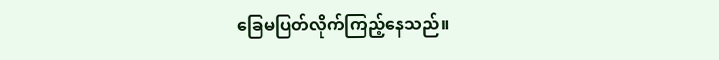ခြေမပြတ်လိုက်ကြည့်နေသည်။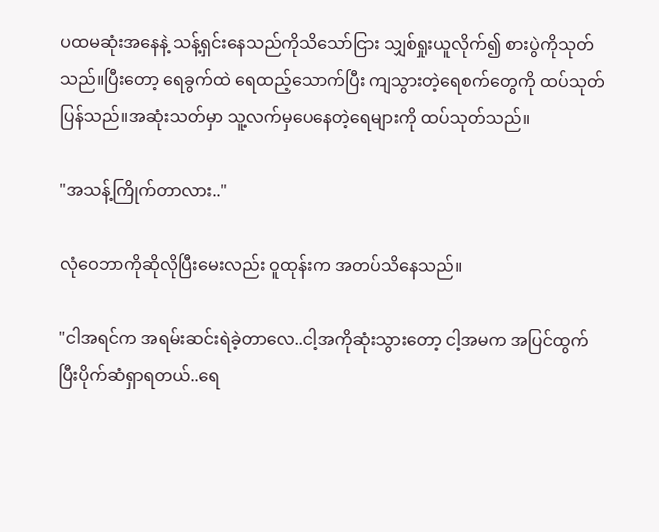ပထမဆုံးအနေနဲ့ သန့်ရှင်းနေသည်ကိုသိသော်ငြား သျှစ်ရှုးယူလိုက်၍ စားပွဲကိုသုတ်သည်။ပြီးတော့ ရေခွက်ထဲ ရေထည့်သောက်ပြီး ကျသွားတဲ့ရေစက်တွေကို ထပ်သုတ်ပြန်သည်။အဆုံးသတ်မှာ သူ့လက်မှပေနေတဲ့ရေများကို ထပ်သုတ်သည်။

"အသန့်ကြိုက်တာလား.."

လုံဝေဘာကိုဆိုလိုပြီးမေးလည်း ဝူထုန်းက အတပ်သိနေသည်။

"ငါအရင်က အရမ်းဆင်းရဲခဲ့တာလေ..ငါ့အကိုဆုံးသွားတော့ ငါ့အမက အပြင်ထွက်ပြီးပိုက်ဆံရှာရတယ်..ရေ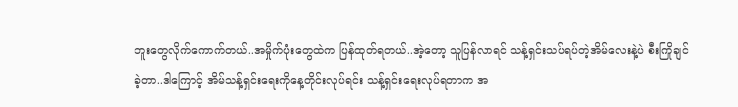ဘူးတွေလိုက်ကောက်တယ်..အမှိုက်ပုံးတွေထဲက ပြန်ထုတ်ရတယ်..အဲ့တော့ သူပြန်လာရင် သန့်ရှင်းသပ်ရပ်တဲ့အိမ်လေးနဲ့ပဲ စီးကြိုချင်ခဲ့တာ..ဒါကြောင့် အိမ်သန့်ရှင်းရေးကိုနေ့တိုင်းလုပ်ရင်း သန့်ရှင်းရေးလုပ်ရတာက အ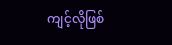ကျင့်လိုဖြစ်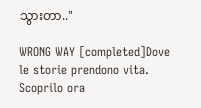သွားတာ.."

WRONG WAY [completed]Dove le storie prendono vita. Scoprilo ora